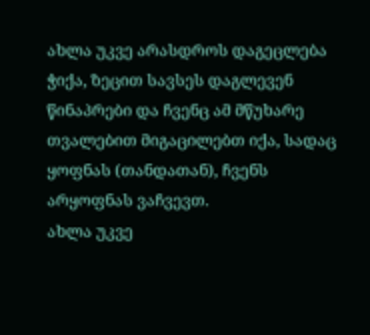ახლა უკვე არასდროს დაგეცლება ჭიქა, ზეცით სავსეს დაგლევენ წინაპრები და ჩვენც ამ მწუხარე თვალებით მიგაცილებთ იქა, სადაც ყოფნას (თანდათან), ჩვენს არყოფნას ვაჩვევთ.
ახლა უკვე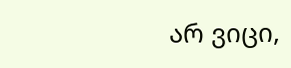არ ვიცი,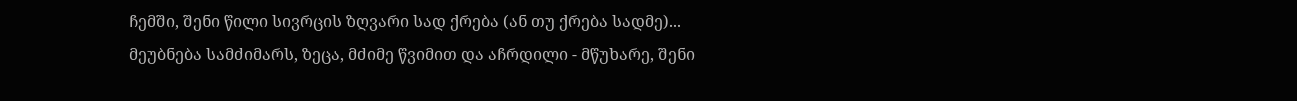ჩემში, შენი წილი სივრცის ზღვარი სად ქრება (ან თუ ქრება სადმე)... მეუბნება სამძიმარს, ზეცა, მძიმე წვიმით და აჩრდილი - მწუხარე, შენი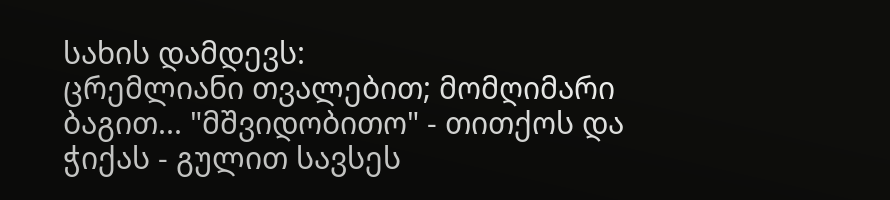სახის დამდევს:
ცრემლიანი თვალებით; მომღიმარი ბაგით... "მშვიდობითო" - თითქოს და ჭიქას - გულით სავსეს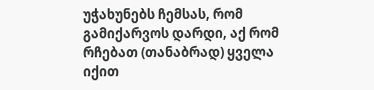უჭახუნებს ჩემსას, რომ გამიქარვოს დარდი, აქ რომ რჩებათ (თანაბრად) ყველა იქით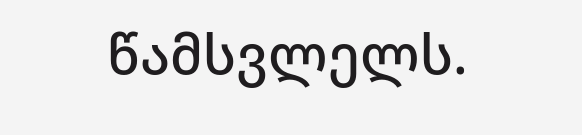წამსვლელს.